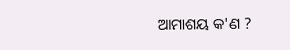ଆମାଶୟ କ'ଣ ?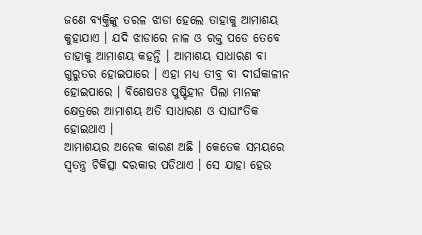ଜଣେ ବ୍ୟକ୍ତିଙ୍କୁ ତରଳ ଝାଡା ହେଲେ ତାହାକୁ ଆମାଶୟ କୁହାଯାଏ । ଯଦି ଝାଡାରେ ନାଳ ଓ ରକ୍ତ ପଡେ ତେବେ ତାହାକୁ ଆମାଶୟ କହନ୍ତି । ଆମାଶୟ ସାଧାରଣ ବା ଗୁରୁତର ହୋଇପାରେ । ଏହା ମଧ୍ୟ ତୀବ୍ର ବା ଦୀର୍ଘକାଳୀନ ହୋଇପାରେ । ବିଶେଷତଃ ପୁଷ୍ଟିହୀନ ପିଲା ମାନଙ୍କ କ୍ଷେତ୍ରରେ ଆମାଶୟ ଅତି ସାଧାରଣ ଓ ସାଘାଂତିକ ହୋଇଥାଏ ।
ଆମାଶୟର ଅନେକ କାରଣ ଅଛି । କେତେକ ସମୟରେ ସ୍ଵତନ୍ତ୍ର ଚିକିତ୍ସା ଦରକାର ପଡିଥାଏ । ସେ ଯାହା ହେଉ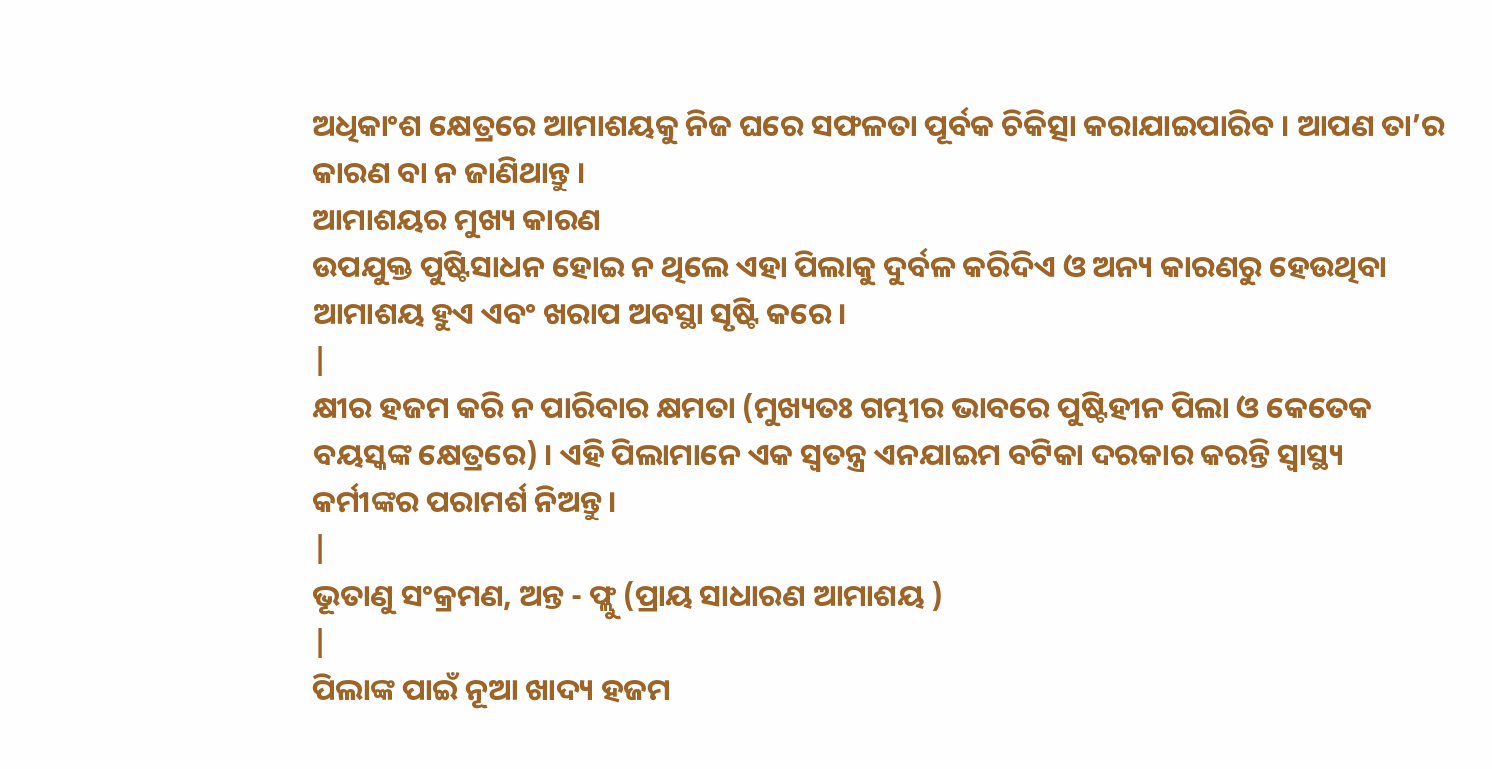ଅଧିକାଂଶ କ୍ଷେତ୍ରରେ ଆମାଶୟକୁ ନିଜ ଘରେ ସଫଳତା ପୂର୍ବକ ଚିକିତ୍ସା କରାଯାଇପାରିବ । ଆପଣ ତା’ର କାରଣ ବା ନ ଜାଣିଥାନ୍ତୁ ।
ଆମାଶୟର ମୁଖ୍ୟ କାରଣ
ଉପଯୁକ୍ତ ପୁଷ୍ଟିସାଧନ ହୋଇ ନ ଥିଲେ ଏହା ପିଲାକୁ ଦୁର୍ବଳ କରିଦିଏ ଓ ଅନ୍ୟ କାରଣରୁ ହେଉଥିବା ଆମାଶୟ ହୁଏ ଏବଂ ଖରାପ ଅବସ୍ଥା ସୃଷ୍ଟି କରେ।
|
କ୍ଷୀର ହଜମ କରି ନ ପାରିବାର କ୍ଷମତା (ମୁଖ୍ୟତଃ ଗମ୍ଭୀର ଭାବରେ ପୁଷ୍ଟିହୀନ ପିଲା ଓ କେତେକ ବୟସ୍କଙ୍କ କ୍ଷେତ୍ରରେ) । ଏହି ପିଲାମାନେ ଏକ ସ୍ଵତନ୍ତ୍ର ଏନଯାଇମ ବଟିକା ଦରକାର କରନ୍ତି ସ୍ୱାସ୍ଥ୍ୟ କର୍ମୀଙ୍କର ପରାମର୍ଶ ନିଅନ୍ତୁ।
|
ଭୂତାଣୁ ସଂକ୍ରମଣ, ଅନ୍ତ - ଫ୍ଲୁ (ପ୍ରାୟ ସାଧାରଣ ଆମାଶୟ )
|
ପିଲାଙ୍କ ପାଇଁ ନୂଆ ଖାଦ୍ୟ ହଜମ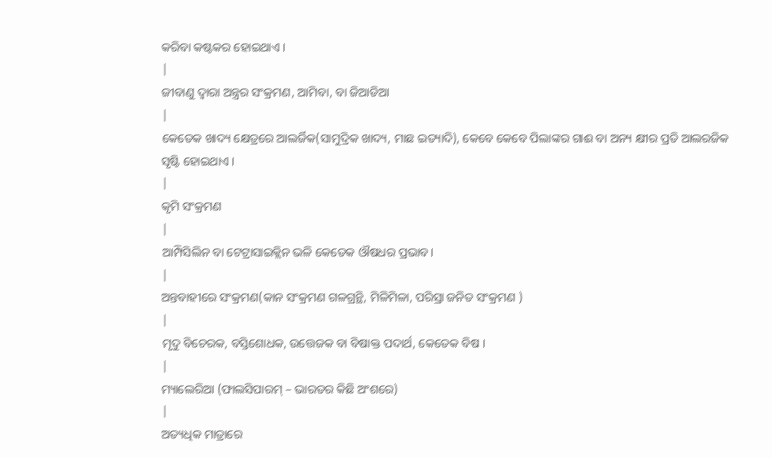କରିବା କଷ୍ଟକର ହୋଇଥାଏ ।
|
ଜୀବାଣୁ ଦ୍ଵାରା ଅନ୍ତ୍ରର ସଂକ୍ରମଣ, ଆମିବା, ବା ଜିଆଡିଆ
|
କେତେକ ଖାଦ୍ୟ କ୍ଷେତ୍ରରେ ଆଲର୍ଜିକ(ସାମୁଦ୍ରିକ ଖାଦ୍ୟ, ମାଛ ଇତ୍ୟାଦି), କେବେ କେବେ ପିଲାଙ୍କର ଗାଈ ବା ଅନ୍ୟ କ୍ଷୀର ପ୍ରତି ଆଲରଜିକ ସୃଷ୍ଟି ହୋଇଥାଏ ।
|
କୃମି ସଂକ୍ରମଣ
|
ଆମ୍ପିସିଲିନ ବା ଟେଟ୍ରାସାଇକ୍ଲିନ ଭଳି କେତେକ ଔଷଧର ପ୍ରଭାବ।
|
ଅନ୍ତବାହୀରେ ସଂକ୍ରମଣ(କାନ ସଂକ୍ରମଣ ଗଳଗ୍ରନ୍ଥି, ମିଳିମିଳା, ପରିସ୍ରା ଜନିତ ସଂକ୍ରମଣ )
|
ମୃଦୁ ବିଚେରକ, ବସ୍ତିଶୋଧକ, ଉତ୍ତେଜକ ବା ବିଷାକ୍ତ ପଦାର୍ଥ, କେତେକ ବିଷ ।
|
ମ୍ୟାଲେରିଆ (ଫାଲସିପାରମ୍ – ଭାରତର କିଛି ଅଂଶରେ)
|
ଅତ୍ୟଧିକ ମାତ୍ରାରେ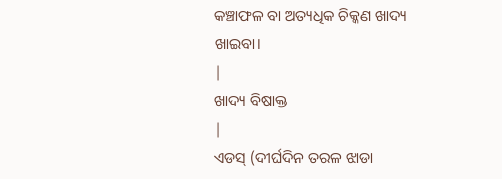କଞ୍ଚାଫଳ ବା ଅତ୍ୟଧିକ ଚିକ୍କଣ ଖାଦ୍ୟ ଖାଇବା।
|
ଖାଦ୍ୟ ବିଷାକ୍ତ
|
ଏଡସ୍ (ଦୀର୍ଘଦିନ ତରଳ ଝାଡା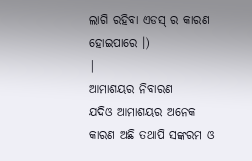ଲାଗି ରହିବା ଏଡସ୍ ର କାରଣ ହୋଇପାରେ ।)
|
ଆମାଶୟର ନିବାରଣ
ଯଦିଓ ଆମାଶୟର ଅନେକ କାରଣ ଅଛି ତଥାପି ସଙ୍କରମ ଓ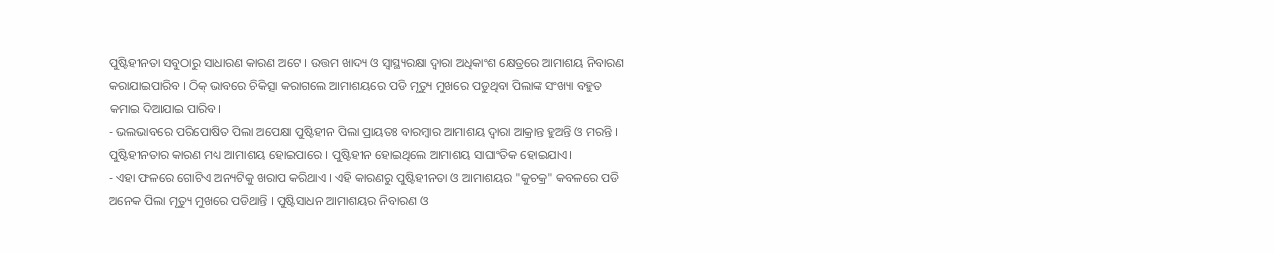ପୁଷ୍ଟିହୀନତା ସବୁଠାରୁ ସାଧାରଣ କାରଣ ଅଟେ । ଉତ୍ତମ ଖାଦ୍ୟ ଓ ସ୍ୱାସ୍ଥ୍ୟରକ୍ଷା ଦ୍ଵାରା ଅଧିକାଂଶ କ୍ଷେତ୍ରରେ ଆମାଶୟ ନିବାରଣ କରାଯାଇପାରିବ । ଠିକ୍ ଭାବରେ ଚିକିତ୍ସା କରାଗଲେ ଆମାଶୟରେ ପଡି ମୃତ୍ୟୁ ମୁଖରେ ପଡୁଥିବା ପିଲାଙ୍କ ସଂଖ୍ୟା ବହୁତ କମାଇ ଦିଆଯାଇ ପାରିବ।
- ଭଲଭାବରେ ପରିପୋଷିତ ପିଲା ଅପେକ୍ଷା ପୁଷ୍ଟିହୀନ ପିଲା ପ୍ରାୟତଃ ବାରମ୍ବାର ଆମାଶୟ ଦ୍ଵାରା ଆକ୍ରାନ୍ତ ହୁଅନ୍ତି ଓ ମରନ୍ତି । ପୁଷ୍ଟିହୀନତାର କାରଣ ମଧ୍ୟ ଆମାଶୟ ହୋଇପାରେ । ପୁଷ୍ଟିହୀନ ହୋଇଥିଲେ ଆମାଶୟ ସାଘାଂତିକ ହୋଇଯାଏ।
- ଏହା ଫଳରେ ଗୋଟିଏ ଅନ୍ୟଟିକୁ ଖରାପ କରିଥାଏ । ଏହି କାରଣରୁ ପୁଷ୍ଟିହୀନତା ଓ ଆମାଶୟର "କୁଚକ୍ର" କବଳରେ ପଡି ଅନେକ ପିଲା ମୃତ୍ୟୁ ମୁଖରେ ପଡିଥାନ୍ତି । ପୁଷ୍ଟିସାଧନ ଆମାଶୟର ନିବାରଣ ଓ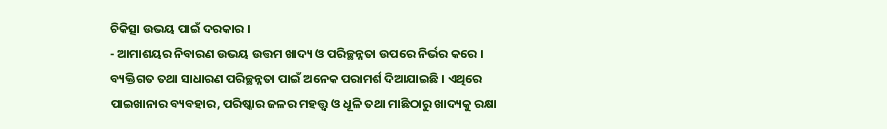ଚିକିତ୍ସା ଉଭୟ ପାଇଁ ଦରକାର ।
- ଆମାଶୟର ନିବାରଣ ଉଭୟ ଉତ୍ତମ ଖାଦ୍ୟ ଓ ପରିଚ୍ଛନ୍ନତା ଉପରେ ନିର୍ଭର କରେ । ବ୍ୟକ୍ତିଗତ ତଥା ସାଧାରଣ ପରିଚ୍ଛନ୍ନତା ପାଇଁ ଅନେକ ପରାମର୍ଶ ଦିଆଯାଇଛି । ଏଥିରେ ପାଇଖାନାର ବ୍ୟବହାର, ପରିଷ୍କାର ଜଳର ମହତ୍ତ୍ଵ ଓ ଧୂଳି ତଥା ମାଛିଠାରୁ ଖାଦ୍ୟକୁ ରକ୍ଷା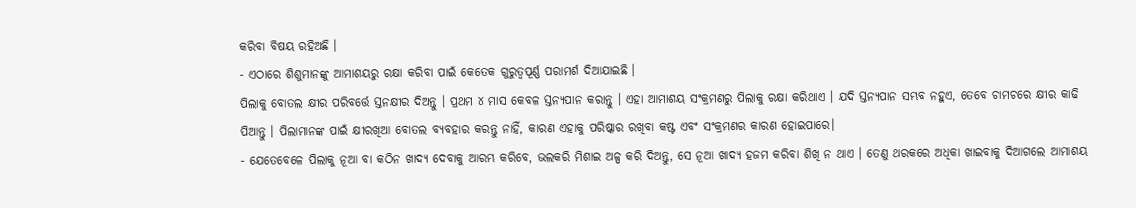କରିବା ବିଷୟ ରହିଅଛି ।
- ଏଠାରେ ଶିଶୁମାନଙ୍କୁ ଆମାଶୟରୁ ରକ୍ଷା କରିବା ପାଇଁ କେତେକ ଗୁରୁତ୍ଵପୂର୍ଣ୍ଣ ପରାମର୍ଶ ଦିଆଯାଇଛି ।
ପିଲାକୁ ବୋତଲ କ୍ଷୀର ପରିବର୍ତ୍ତେ ସ୍ତନକ୍ଷୀର ଦିଅନ୍ତୁ । ପ୍ରଥମ ୪ ମାସ କେବଳ ସ୍ତନ୍ୟପାନ କରାନ୍ତୁ । ଏହା ଆମାଶୟ ସଂକ୍ରମଣରୁ ପିଲାକୁ ରକ୍ଷା କରିଥାଏ । ଯଦି ସ୍ତନ୍ୟପାନ ସମ୍ଭବ ନହୁଏ, ତେବେ ଚାମଚରେ କ୍ଷୀର କାଢି ପିଆନ୍ତୁ । ପିଲାମାନଙ୍କ ପାଇଁ କ୍ଷୀରଖିଆ ବୋତଲ ବ୍ୟବହାର କରନ୍ତୁ ନାହିଁ, କାରଣ ଏହାକୁ ପରିଷ୍କାର ରଖିବା କଷ୍ଟ ଏବଂ ସଂକ୍ରମଣର କାରଣ ହୋଇପାରେ।
- ଯେତେବେଳେ ପିଲାକୁ ନୂଆ ବା କଠିନ ଖାଦ୍ୟ ଦେବାକୁ ଆରମ୍ଭ କରିବେ, ଭଲକରି ମିଶାଇ ଅଳ୍ପ କରି ଦିଅନ୍ତୁ, ସେ ନୂଆ ଖାଦ୍ୟ ହଜମ କରିବା ଶିଖି ନ ଥାଏ । ତେଣୁ ଥରକରେ ଅଧିକା ଖାଇବାକୁ ଦିଆଗଲେ ଆମାଶୟ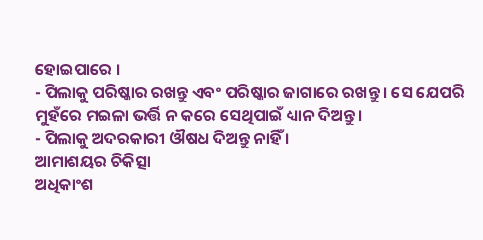ହୋଇପାରେ ।
- ପିଲାକୁ ପରିଷ୍କାର ରଖନ୍ତୁ ଏବଂ ପରିଷ୍କାର ଜାଗାରେ ରଖନ୍ତୁ । ସେ ଯେପରି ମୁହଁରେ ମଇଳା ଭର୍ତ୍ତି ନ କରେ ସେଥିପାଇଁ ଧ୍ୟାନ ଦିଅନ୍ତୁ।
- ପିଲାକୁ ଅଦରକାରୀ ଔଷଧ ଦିଅନ୍ତୁ ନାହିଁ ।
ଆମାଶୟର ଚିକିତ୍ସା
ଅଧିକାଂଶ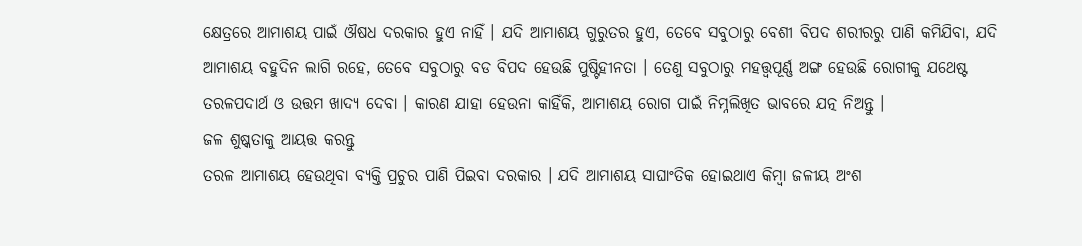କ୍ଷେତ୍ରରେ ଆମାଶୟ ପାଇଁ ଔଷଧ ଦରକାର ହୁଏ ନାହିଁ । ଯଦି ଆମାଶୟ ଗୁରୁତର ହୁଏ, ତେବେ ସବୁଠାରୁ ବେଶୀ ବିପଦ ଶରୀରରୁ ପାଣି କମିଯିବା, ଯଦି ଆମାଶୟ ବହୁଦିନ ଲାଗି ରହେ, ତେବେ ସବୁଠାରୁ ବଡ ବିପଦ ହେଉଛି ପୁଷ୍ଟିହୀନତା । ତେଣୁ ସବୁଠାରୁ ମହତ୍ତ୍ଵପୂର୍ଣ୍ଣ ଅଙ୍ଗ ହେଉଛି ରୋଗୀକୁ ଯଥେଷ୍ଟ ତରଳପଦାର୍ଥ ଓ ଉତ୍ତମ ଖାଦ୍ୟ ଦେବା । କାରଣ ଯାହା ହେଉନା କାହିଁକି, ଆମାଶୟ ରୋଗ ପାଇଁ ନିମ୍ନଲିଖିତ ଭାବରେ ଯତ୍ନ ନିଅନ୍ତୁ ।
ଜଳ ଶୁଷ୍କତାକୁ ଆୟତ୍ତ କରନ୍ତୁ
ତରଳ ଆମାଶୟ ହେଉଥିବା ବ୍ୟକ୍ତି ପ୍ରଚୁର ପାଣି ପିଇବା ଦରକାର । ଯଦି ଆମାଶୟ ସାଘାଂତିକ ହୋଇଥାଏ କିମ୍ବା ଜଳୀୟ ଅଂଶ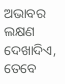ଅଭାବର ଲକ୍ଷଣ ଦେଖାଦିଏ, ତେବେ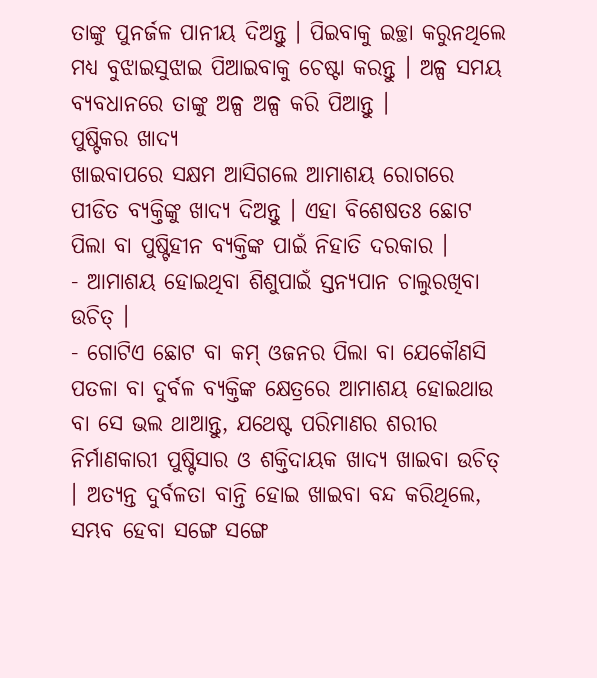ତାଙ୍କୁ ପୁନର୍ଜଳ ପାନୀୟ ଦିଅନ୍ତୁ । ପିଇବାକୁ ଇଚ୍ଛା କରୁନଥିଲେ ମଧ୍ୟ ବୁଝାଇସୁଝାଇ ପିଆଇବାକୁ ଚେଷ୍ଟା କରନ୍ତୁ । ଅଳ୍ପ ସମୟ ବ୍ୟବଧାନରେ ତାଙ୍କୁ ଅଳ୍ପ ଅଳ୍ପ କରି ପିଆନ୍ତୁ ।
ପୁଷ୍ଟିକର ଖାଦ୍ୟ
ଖାଇବାପରେ ସକ୍ଷମ ଆସିଗଲେ ଆମାଶୟ ରୋଗରେ ପୀଡିତ ବ୍ୟକ୍ତିଙ୍କୁ ଖାଦ୍ୟ ଦିଅନ୍ତୁ । ଏହା ବିଶେଷତଃ ଛୋଟ ପିଲା ବା ପୁଷ୍ଟିହୀନ ବ୍ୟକ୍ତିଙ୍କ ପାଇଁ ନିହାତି ଦରକାର ।
- ଆମାଶୟ ହୋଇଥିବା ଶିଶୁପାଇଁ ସ୍ତନ୍ୟପାନ ଚାଲୁରଖିବା ଉଚିତ୍ ।
- ଗୋଟିଏ ଛୋଟ ବା କମ୍ ଓଜନର ପିଲା ବା ଯେକୌଣସି ପତଳା ବା ଦୁର୍ବଳ ବ୍ୟକ୍ତିଙ୍କ କ୍ଷେତ୍ରରେ ଆମାଶୟ ହୋଇଥାଉ ବା ସେ ଭଲ ଥାଆନ୍ତୁ, ଯଥେଷ୍ଟ ପରିମାଣର ଶରୀର ନିର୍ମାଣକାରୀ ପୁଷ୍ଟିସାର ଓ ଶକ୍ତିଦାୟକ ଖାଦ୍ୟ ଖାଇବା ଉଚିତ୍ । ଅତ୍ୟନ୍ତ ଦୁର୍ବଳତା ବାନ୍ତି ହୋଇ ଖାଇବା ବନ୍ଦ କରିଥିଲେ, ସମ୍ଭବ ହେବା ସଙ୍ଗେ ସଙ୍ଗେ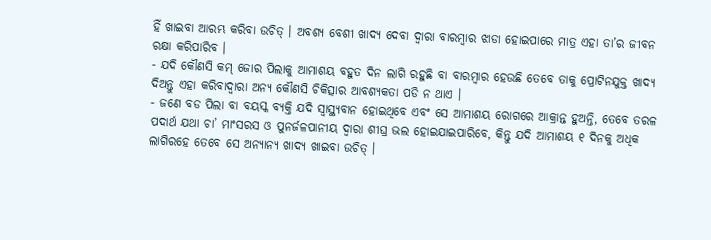ହିଁ ଖାଇବା ଆରମ୍ଭ କରିବା ଉଚିତ୍ । ଅବଶ୍ୟ ବେଶୀ ଖାଦ୍ୟ ଦେବା ଦ୍ଵାରା ବାରମ୍ବାର ଝାଡା ହୋଇପାରେ ମାତ୍ର ଏହା ତା’ର ଜୀବନ ରକ୍ଷା କରିପାରିବ ।
- ଯଦି କୌଣସି କମ୍ ଜୋର ପିଲାକୁ ଆମାଶୟ ବହୁତ ଦିନ ଲାଗି ରହୁଛି ବା ବାରମ୍ବାର ହେଉଛି ତେବେ ତାକୁ ପ୍ରୋଟିନଯୁକ୍ତ ଖାଦ୍ୟ ଦିଅନ୍ତୁ ଏହା କରିବାଦ୍ଵାରା ଅନ୍ୟ କୌଣସି ଚିକିତ୍ସାର ଆବଶ୍ୟକତା ପଡି ନ ଥାଏ ।
- ଜଣେ ବଡ ପିଲା ବା ବୟସ୍କ ବ୍ୟକ୍ତି ଯଦି ସ୍ୱାସ୍ଥ୍ୟବାନ ହୋଇଥିବେ ଏବଂ ସେ ଆମାଶୟ ରୋଗରେ ଆକ୍ରାନ୍ତ ହୁଅନ୍ତି, ତେବେ ତରଳ ପଦାର୍ଥ ଯଥା ଚା’ ମାଂସରସ ଓ ପୁନର୍ଜଳପାନୀୟ ଦ୍ଵାରା ଶୀଘ୍ର ଭଲ ହୋଇଯାଇପାରିବେ, କିନ୍ତୁ ଯଦି ଆମାଶୟ ୧ ଦିନକୁ ଅଧିକ ଲାଗିରହେ ତେବେ ସେ ଅନ୍ୟାନ୍ୟ ଖାଦ୍ୟ ଖାଇବା ଉଚିତ୍ ।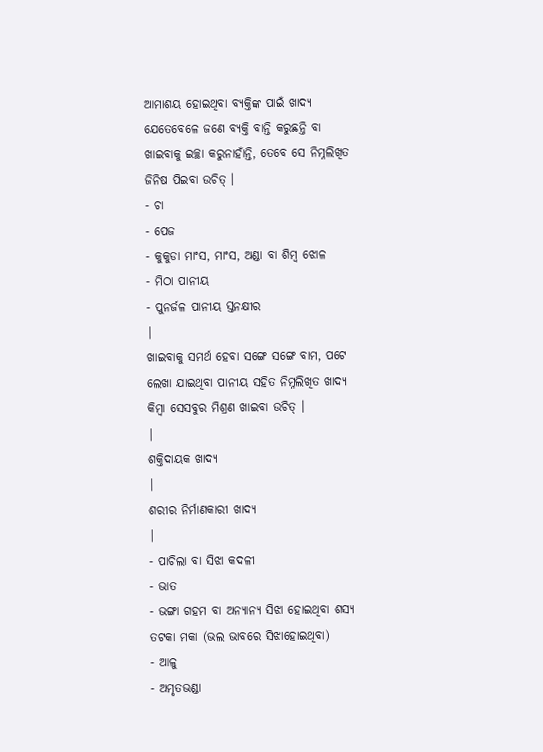ଆମାଶୟ ହୋଇଥିବା ବ୍ୟକ୍ତିଙ୍କ ପାଇଁ ଖାଦ୍ୟ
ଯେତେବେଳେ ଜଣେ ବ୍ୟକ୍ତି ବାନ୍ତି କରୁଛନ୍ତି ବା ଖାଇବାକୁ ଇଚ୍ଛା କରୁନାହାଁନ୍ତି, ତେବେ ସେ ନିମ୍ନଲିଖିତ ଜିନିଷ ପିଇବା ଉଚିତ୍ ।
- ଚା
- ପେଜ
- କୁକୁଡା ମାଂସ, ମାଂସ, ଅଣ୍ଡା ବା ଶିମ୍ବ ଝୋଳ
- ମିଠା ପାନୀୟ
- ପୁନର୍ଜଳ ପାନୀୟ ସ୍ତନକ୍ଷୀର
|
ଖାଇବାକୁ ସମର୍ଥ ହେବା ସଙ୍ଗେ ସଙ୍ଗେ ବାମ, ପଟେ ଲେଖା ଯାଇଥିବା ପାନୀୟ ସହିତ ନିମ୍ନଲିଖିତ ଖାଦ୍ୟ କିମ୍ବା ସେସବୁର ମିଶ୍ରଣ ଖାଇବା ଉଚିତ୍ ।
|
ଶକ୍ତିଦାୟକ ଖାଦ୍ୟ
|
ଶରୀର ନିର୍ମାଣକାରୀ ଖାଦ୍ୟ
|
- ପାଚିଲା ବା ସିଝା କଦଳୀ
- ଭାତ
- ଭଙ୍ଗା ଗହମ ବା ଅନ୍ୟାନ୍ୟ ସିଝା ହୋଇଥିବା ଶସ୍ୟ ତଟକା ମକା (ଭଲ ଭାବରେ ସିଝାହୋଇଥିବା)
- ଆଳୁ
- ଅମୃତଭଣ୍ଡା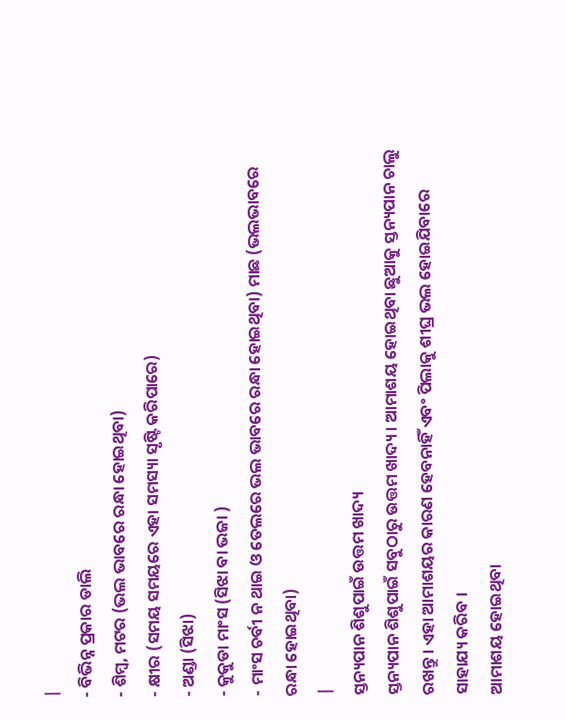|
- ବିଭିନ୍ନ ପ୍ରକାର ଡାଲି
- ଶିମ୍ବ, ମଟର (ଭଲ ଭାବରେ ରନ୍ଧା ହୋଇଥିବା)
- କ୍ଷୀର (ସମୟ ସମୟରେ ଏହା ସମସ୍ୟା ସୃଷ୍ଟି କରିପାରେ)
- ଅଣ୍ଡା (ସିଝା)
- କୁକୁଡା ମାଂସ (ସିଝା ବା ଭଜା )
- ମାଂସ ଚର୍ବୀ ନ ଥାଇ ଓ ତେଲରେ ଭଲ ଭାବରେ ରନ୍ଧା ହୋଇଥିବା) ମାଛ (ଭଲଭାବରେ ରନ୍ଧା ହୋଇଥିବା)
|
ସ୍ତନ୍ୟପାନ ଶିଶୁପାଇଁ ଉତ୍ତମ ଖାଦ୍ୟ
ସ୍ତନ୍ୟପାନ ଶିଶୁପାଇଁ ସବୁଠାରୁ ଉତ୍ତମ ଖାଦ୍ୟ । ଆମାଶୟ ହୋଇଥିବା ଛୁଆକୁ ସ୍ତନ୍ୟପାନ ଚାଲୁ ରଖନ୍ତୁ । ଏହା ଆମାଶୟର କାରଣ ହେବନାହିଁ ଏବଂ ପିଲାକୁ ଶୀଘ୍ର ଭଲ ହୋଇଯିବାରେ ସାହାଯ୍ୟ କରିବ ।
ଆମାଶୟ ହୋଇଥିବା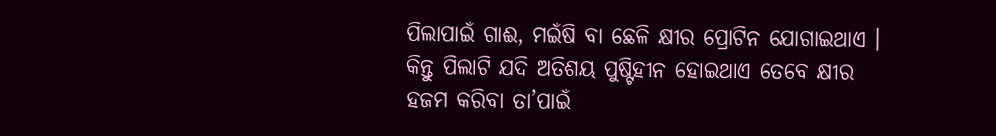ପିଲାପାଇଁ ଗାଈ, ମଇଁଷି ବା ଛେଳି କ୍ଷୀର ପ୍ରୋଟିନ ଯୋଗାଇଥାଏ । କିନ୍ତୁ ପିଲାଟି ଯଦି ଅତିଶୟ ପୁଷ୍ଟିହୀନ ହୋଇଥାଏ ତେବେ କ୍ଷୀର ହଜମ କରିବା ତା’ପାଇଁ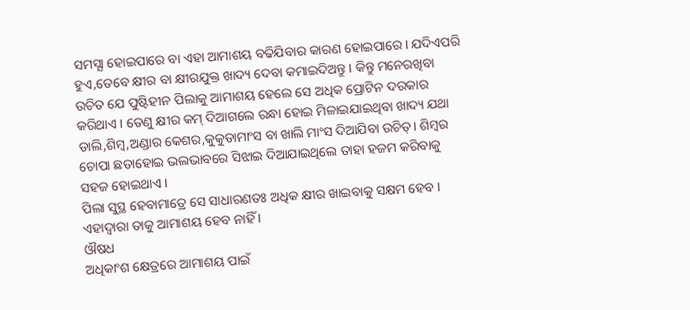ସମସ୍ଯା ହୋଇପାରେ ବା ଏହା ଆମାଶୟ ବଢିଯିବାର କାରଣ ହୋଇପାରେ। ଯଦିଏପରି ହୁଏ,ତେବେ କ୍ଷୀର ବା କ୍ଷୀରଯୁକ୍ତ ଖାଦ୍ୟ ଦେବା କମାଇଦିଅନ୍ତୁ । କିନ୍ତୁ ମନେରଖିବା ଉଚିତ ଯେ ପୁଷ୍ଟିହୀନ ପିଲାକୁ ଆମାଶୟ ହେଲେ ସେ ଅଧିକ ପ୍ରୋଟିନ ଦରକାର କରିଥାଏ । ତେଣୁ କ୍ଷୀର କମ୍ ଦିଆଗଲେ ରନ୍ଧା ହୋଇ ମିଳାଇଯାଇଥିବା ଖାଦ୍ୟ ଯଥା ଡାଲି,ଶିମ୍ବ,ଅଣ୍ଡାର କେଶର,କୁକୁଡାମାଂସ ବା ଖାଲି ମାଂସ ଦିଆଯିବା ଉଚିତ୍। ଶିମ୍ବର ଚୋପା ଛଡାହୋଇ ଭଲଭାବରେ ସିଝାଇ ଦିଆଯାଇଥିଲେ ତାହା ହଜମ କରିବାକୁ ସହଜ ହୋଇଥାଏ।
ପିଲା ସୁସ୍ଥ ହେବାମାତ୍ରେ ସେ ସାଧାରଣତଃ ଅଧିକ କ୍ଷୀର ଖାଇବାକୁ ସକ୍ଷମ ହେବ । ଏହାଦ୍ଵାରା ତାକୁ ଆମାଶୟ ହେବ ନାହିଁ ।
ଔଷଧ
ଅଧିକାଂଶ କ୍ଷେତ୍ରରେ ଆମାଶୟ ପାଇଁ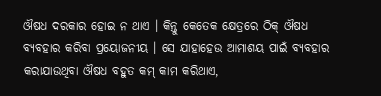ଔଷଧ ଦରକାର ହୋଇ ନ ଥାଏ । କିନ୍ତୁ କେତେକ କ୍ଷେତ୍ରରେ ଠିକ୍ ଔଷଧ ବ୍ୟବହାର କରିବା ପ୍ରୟୋଜନୀୟ । ସେ ଯାହାହେଉ ଆମାଶୟ ପାଇଁ ବ୍ୟବହାର କରାଯାଉଥିବା ଔଷଧ ବହୁତ କମ୍ କାମ କରିଥାଏ,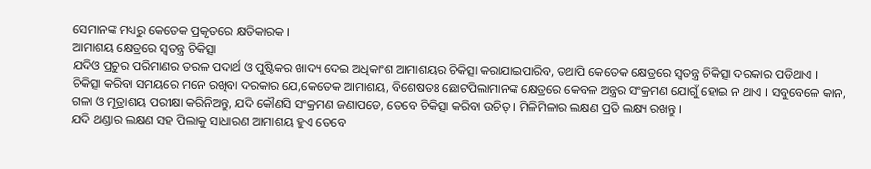ସେମାନଙ୍କ ମଧ୍ୟରୁ କେତେକ ପ୍ରକୃତରେ କ୍ଷତିକାରକ ।
ଆମାଶୟ କ୍ଷେତ୍ରରେ ସ୍ଵତନ୍ତ୍ର ଚିକିତ୍ସା
ଯଦିଓ ପ୍ରଚୁର ପରିମାଣର ତରଳ ପଦାର୍ଥ ଓ ପୁଷ୍ଟିକର ଖାଦ୍ୟ ଦେଇ ଅଧିକାଂଶ ଆମାଶୟର ଚିକିତ୍ସା କରାଯାଇପାରିବ, ତଥାପି କେତେକ କ୍ଷେତ୍ରରେ ସ୍ଵତନ୍ତ୍ର ଚିକିତ୍ସା ଦରକାର ପଡିଥାଏ ।
ଚିକିତ୍ସା କରିବା ସମୟରେ ମନେ ରଖିବା ଦରକାର ଯେ,କେତେକ ଆମାଶୟ, ବିଶେଷତଃ ଛୋଟପିଲାମାନଙ୍କ କ୍ଷେତ୍ରରେ କେବଳ ଅନ୍ତ୍ରର ସଂକ୍ରମଣ ଯୋଗୁଁ ହୋଇ ନ ଥାଏ । ସବୁବେଳେ କାନ, ଗଳା ଓ ମୂତ୍ରାଶୟ ପରୀକ୍ଷା କରିନିଅନ୍ତୁ, ଯଦି କୌଣସି ସଂକ୍ରମଣ ଜଣାପଡେ, ତେବେ ଚିକିତ୍ସା କରିବା ଉଚିତ୍ । ମିଳିମିଳାର ଲକ୍ଷଣ ପ୍ରତି ଲକ୍ଷ୍ୟ ରଖନ୍ତୁ ।
ଯଦି ଥଣ୍ଡାର ଲକ୍ଷଣ ସହ ପିଲାକୁ ସାଧାରଣ ଆମାଶୟ ହୁଏ ତେବେ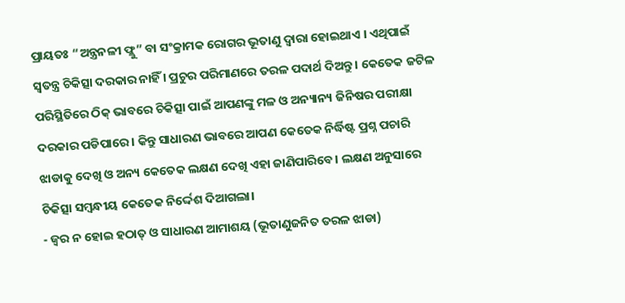ପ୍ରାୟତଃ “ଅନ୍ତ୍ରନଳୀ ଫ୍ଲୁ” ବା ସଂକ୍ରାମକ ରୋଗର ଭୂତାଣୁ ଦ୍ଵାରା ହୋଇଥାଏ । ଏଥିପାଇଁ ସ୍ଵତନ୍ତ୍ର ଚିକିତ୍ସା ଦରକାର ନାହିଁ । ପ୍ରଚୁର ପରିମାଣରେ ତରଳ ପଦାର୍ଥ ଦିଅନ୍ତୁ । କେତେକ ଜଟିଳ ପରିସ୍ଥିତିରେ ଠିକ୍ ଭାବରେ ଚିକିତ୍ସା ପାଇଁ ଆପଣଙ୍କୁ ମଳ ଓ ଅନ୍ୟାନ୍ୟ ଜିନିଷର ପରୀକ୍ଷା ଦରକାର ପଡିପାରେ । କିନ୍ତୁ ସାଧାରଣ ଭାବରେ ଆପଣ କେତେକ ନିର୍ଦ୍ଧିଷ୍ଟ ପ୍ରଶ୍ନ ପଚାରି ଝାଡାକୁ ଦେଖି ଓ ଅନ୍ୟ କେତେକ ଲକ୍ଷଣ ଦେଖି ଏହା ଜାଣିପାରିବେ। ଲକ୍ଷଣ ଅନୁସାରେ ଚିକିତ୍ସା ସମ୍ବନ୍ଧୀୟ କେତେକ ନିର୍ଦ୍ଦେଶ ଦିଆଗଲା।
- ଜ୍ଵର ନ ହୋଇ ହଠାତ୍ ଓ ସାଧାରଣ ଆମାଶୟ (ଭୂତାଣୁଜନିତ ତରଳ ଝାଡା)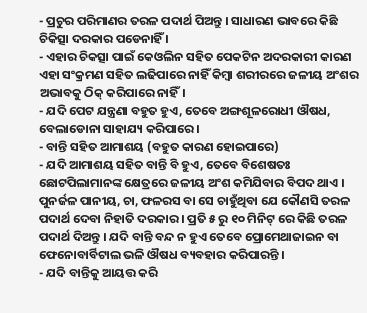- ପ୍ରଚୁର ପରିମାଣର ତରଳ ପଦାର୍ଥ ପିଅନ୍ତୁ । ସାଧାରଣ ଭାବରେ କିଛି ଚିକିତ୍ସା ଦରକାର ପଡେନାହିଁ ।
- ଏହାର ଚିକତ୍ସା ପାଇଁ କେଓଲିନ ସହିତ ପେକଟିନ ଅଦରକାରୀ କାରଣ ଏହା ସଂକ୍ରମଣ ସହିତ ଲଢିପାରେ ନାହିଁ କିମ୍ବା ଶରୀରରେ ଜଳୀୟ ଅଂଶର ଅଭାବକୁ ଠିକ୍ କରିପାରେ ନାହିଁ।
- ଯଦି ପେଟ ଯନ୍ତ୍ରଣା ବହୁତ ହୁଏ, ତେବେ ଅଙ୍ଗଶୂଳରୋଧୀ ଔଷଧ, ବେଲାଡୋନା ସାହାଯ୍ୟ କରିପାରେ।
- ବାନ୍ତି ସହିତ ଆମାଶୟ (ବହୁତ କାରଣ ହୋଇପାରେ)
- ଯଦି ଆମାଶୟ ସହିତ ବାନ୍ତି ବି ହୁଏ, ତେବେ ବିଶେଷତଃ ଛୋଟପିଲାମାନଙ୍କ କ୍ଷେତ୍ରରେ ଜଳୀୟ ଅଂଶ କମିଯିବାର ବିପଦ ଥାଏ । ପୁନର୍ଜଳ ପାନୀୟ, ଚା, ଫଳରସ ବା ସେ ଚାହୁଁଥିବା ଯେ କୌଣସି ତରଳ ପଦାର୍ଥ ଦେବା ନିହାତି ଦରକାର । ପ୍ରତି ୫ ରୁ ୧୦ ମିନିଟ୍ ରେ କିଛି ତରଳ ପଦାର୍ଥ ଦିଅନ୍ତୁ । ଯଦି ବାନ୍ତି ବନ୍ଦ ନ ହୁଏ ତେବେ ପ୍ରୋମେଥାଜାଇନ ବା ଫେନୋବାର୍ବିଟାଲ ଭଳି ଔଷଧ ବ୍ୟବହାର କରିପାରନ୍ତି ।
- ଯଦି ବାନ୍ତିକୁ ଆୟତ୍ତ କରି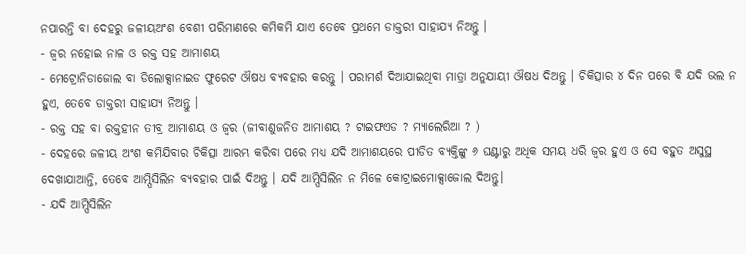ନପାରନ୍ତି ବା ଦେହରୁ ଜଳୀୟଅଂଶ ବେଶୀ ପରିମାଣରେ କମିକମି ଯାଏ ତେବେ ପ୍ରଥମେ ଡାକ୍ତରୀ ସାହାଯ୍ୟ ନିଅନ୍ତୁ ।
- ଜ୍ଵର ନହୋଇ ନାଳ ଓ ରକ୍ତ ସହ ଆମାଶୟ
- ମେଟ୍ରୋନିଡାଜୋଲ ବା ଡିଲୋକ୍ସାନାଇଡ ଫୁରେଟ ଔଷଧ ବ୍ୟବହାର କରନ୍ତୁ । ପରାମର୍ଶ ଦିଆଯାଇଥିବା ମାତ୍ରା ଅନୁଯାୟୀ ଔଷଧ ଦିଅନ୍ତୁ । ଚିକିତ୍ସାର ୪ ଦିନ ପରେ ବି ଯଦି ଭଲ ନ ହୁଏ, ତେବେ ଡାକ୍ତରୀ ସାହାଯ୍ୟ ନିଅନ୍ତୁ ।
- ରକ୍ତ ସହ ବା ରକ୍ତହୀନ ତୀବ୍ର ଆମାଶୟ ଓ ଜ୍ଵର (ଜୀବାଣୁଜନିତ ଆମାଶୟ ? ଟାଇଫଏଡ ? ମ୍ୟାଲେରିଆ ? )
- ଦେହରେ ଜଳୀୟ ଅଂଶ କମିଯିବାର ଚିକିତ୍ସା ଆରମ୍ଭ କରିବା ପରେ ମଧ୍ୟ ଯଦି ଆମାଶୟରେ ପୀଡିତ ବ୍ୟକ୍ତିଙ୍କୁ ୬ ଘଣ୍ଟାରୁ ଅଧିକ ସମୟ ଧରି ଜ୍ଵର ହୁଏ ଓ ସେ ବହୁତ ଅସୁସ୍ଥ ଦେଖାଯାଆନ୍ତି, ତେବେ ଆମ୍ପିସିଲିନ ବ୍ୟବହାର ପାଇଁ ଦିଅନ୍ତୁ । ଯଦି ଆମ୍ପିସିଲିନ ନ ମିଳେ କୋଟ୍ରାଇମୋକ୍ସାଜୋଲ ଦିଅନ୍ତୁ।
- ଯଦି ଆମ୍ପିସିଲିନ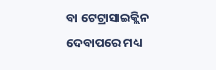ବା ଟେଟ୍ରାସାଇକ୍ଲିନ ଦେବାପରେ ମଧ୍ୟ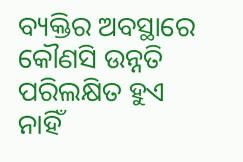ବ୍ୟକ୍ତିର ଅବସ୍ଥାରେ କୌଣସି ଉନ୍ନତି ପରିଲକ୍ଷିତ ହୁଏ ନାହିଁ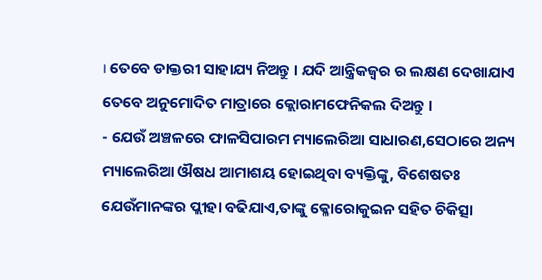। ତେବେ ଡାକ୍ତରୀ ସାହାଯ୍ୟ ନିଅନ୍ତୁ । ଯଦି ଆନ୍ତ୍ରିକଜ୍ଵର ର ଲକ୍ଷଣ ଦେଖାଯାଏ ତେବେ ଅନୁମୋଦିତ ମାତ୍ରାରେ କ୍ଲୋରାମଫେନିକଲ ଦିଅନ୍ତୁ ।
- ଯେଉଁ ଅଞ୍ଚଳରେ ଫାଳସିପାରମ ମ୍ୟାଲେରିଆ ସାଧାରଣ,ସେଠାରେ ଅନ୍ୟ ମ୍ୟାଲେରିଆ ଔଷଧ ଆମାଶୟ ହୋଇଥିବା ବ୍ୟକ୍ତିଙ୍କୁ, ବିଶେଷତଃ ଯେଉଁମାନଙ୍କର ପ୍ଲୀହା ବଢିଯାଏ,ତାଙ୍କୁ କ୍ଳୋରୋକୁଇନ ସହିତ ଚିକିତ୍ସା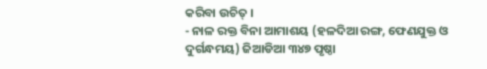କରିବା ଉଚିତ୍ ।
- ନାଳ ରକ୍ତ ବିନା ଆମାଶୟ (ହଳଦିଆ ରଙ୍ଗ, ଫେଣଯୁକ୍ତ ଓ ଦୁର୍ଗନ୍ଧମୟ) ଜିଆଡିଆ ୩୪୭ ପୃଷ୍ଠା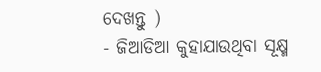ଦେଖନ୍ତୁ )
- ଜିଆଡିଆ କୁହାଯାଉଥିବା ସୂକ୍ଷ୍ମ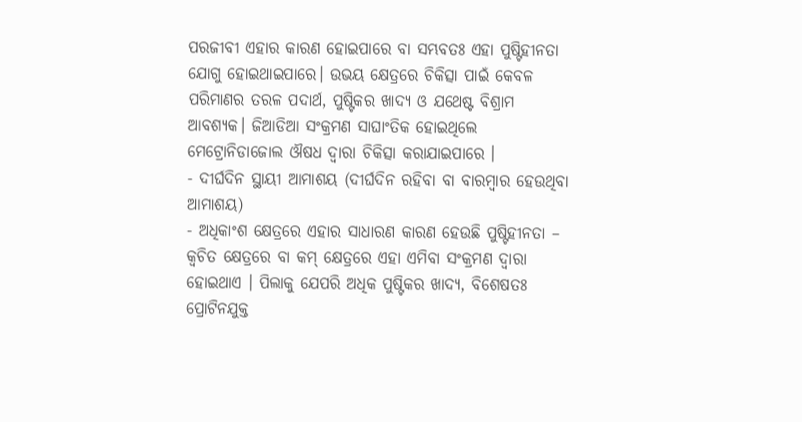ପରଜୀବୀ ଏହାର କାରଣ ହୋଇପାରେ ବା ସମ୍ଭବତଃ ଏହା ପୁଷ୍ଟିହୀନତା ଯୋଗୁ ହୋଇଥାଇପାରେ। ଉଭୟ କ୍ଷେତ୍ରରେ ଚିକିତ୍ସା ପାଇଁ କେବଳ ପରିମାଣର ତରଳ ପଦାର୍ଥ, ପୁଷ୍ଟିକର ଖାଦ୍ୟ ଓ ଯଥେଷ୍ଟ ବିଶ୍ରାମ ଆବଶ୍ୟକ। ଜିଆଡିଆ ସଂକ୍ରମଣ ସାଘାଂତିକ ହୋଇଥିଲେ ମେଟ୍ରୋନିଡାଜୋଲ ଔଷଧ ଦ୍ଵାରା ଚିକିତ୍ସା କରାଯାଇପାରେ ।
- ଦୀର୍ଘଦିନ ସ୍ଥାୟୀ ଆମାଶୟ (ଦୀର୍ଘଦିନ ରହିବା ବା ବାରମ୍ବାର ହେଉଥିବା ଆମାଶୟ)
- ଅଧିକାଂଶ କ୍ଷେତ୍ରରେ ଏହାର ସାଧାରଣ କାରଣ ହେଉଛି ପୁଷ୍ଟିହୀନତା – କ୍ଵଚିତ କ୍ଷେତ୍ରରେ ବା କମ୍ କ୍ଷେତ୍ରରେ ଏହା ଏମିବା ସଂକ୍ରମଣ ଦ୍ଵାରା ହୋଇଥାଏ । ପିଲାକୁ ଯେପରି ଅଧିକ ପୁଷ୍ଟିକର ଖାଦ୍ୟ, ବିଶେଷତଃ ପ୍ରୋଟିନଯୁକ୍ତ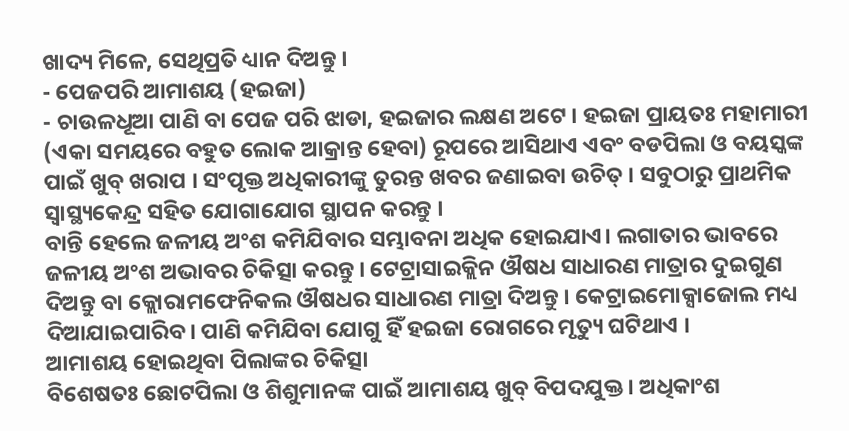ଖାଦ୍ୟ ମିଳେ, ସେଥିପ୍ରତି ଧ୍ୟାନ ଦିଅନ୍ତୁ ।
- ପେଜପରି ଆମାଶୟ (ହଇଜା)
- ଚାଉଳଧୂଆ ପାଣି ବା ପେଜ ପରି ଝାଡା, ହଇଜାର ଲକ୍ଷଣ ଅଟେ । ହଇଜା ପ୍ରାୟତଃ ମହାମାରୀ (ଏକା ସମୟରେ ବହୁତ ଲୋକ ଆକ୍ରାନ୍ତ ହେବା) ରୂପରେ ଆସିଥାଏ ଏବଂ ବଡପିଲା ଓ ବୟସ୍କଙ୍କ ପାଇଁ ଖୁବ୍ ଖରାପ । ସଂପୃକ୍ତ ଅଧିକାରୀଙ୍କୁ ତୁରନ୍ତ ଖବର ଜଣାଇବା ଉଚିତ୍ । ସବୁଠାରୁ ପ୍ରାଥମିକ ସ୍ୱାସ୍ଥ୍ୟକେନ୍ଦ୍ର ସହିତ ଯୋଗାଯୋଗ ସ୍ଥାପନ କରନ୍ତୁ ।
ବାନ୍ତି ହେଲେ ଜଳୀୟ ଅଂଶ କମିଯିବାର ସମ୍ଭାବନା ଅଧିକ ହୋଇଯାଏ। ଲଗାତାର ଭାବରେ ଜଳୀୟ ଅଂଶ ଅଭାବର ଚିକିତ୍ସା କରନ୍ତୁ । ଟେଟ୍ରାସାଇକ୍ଲିନ ଔଷଧ ସାଧାରଣ ମାତ୍ରାର ଦୁଇଗୁଣ ଦିଅନ୍ତୁ ବା କ୍ଲୋରାମଫେନିକଲ ଔଷଧର ସାଧାରଣ ମାତ୍ରା ଦିଅନ୍ତୁ । କେଟ୍ରାଇମୋକ୍ସାଜୋଲ ମଧ୍ୟ ଦିଆଯାଇପାରିବ। ପାଣି କମିଯିବା ଯୋଗୁ ହିଁ ହଇଜା ରୋଗରେ ମୃତ୍ୟୁ ଘଟିଥାଏ ।
ଆମାଶୟ ହୋଇଥିବା ପିଲାଙ୍କର ଚିକିତ୍ସା
ବିଶେଷତଃ ଛୋଟପିଲା ଓ ଶିଶୁମାନଙ୍କ ପାଇଁ ଆମାଶୟ ଖୁବ୍ ବିପଦଯୁକ୍ତ । ଅଧିକାଂଶ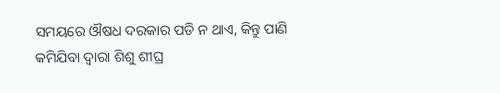ସମୟରେ ଔଷଧ ଦରକାର ପଡି ନ ଥାଏ, କିନ୍ତୁ ପାଣି କମିଯିବା ଦ୍ଵାରା ଶିଶୁ ଶୀଘ୍ର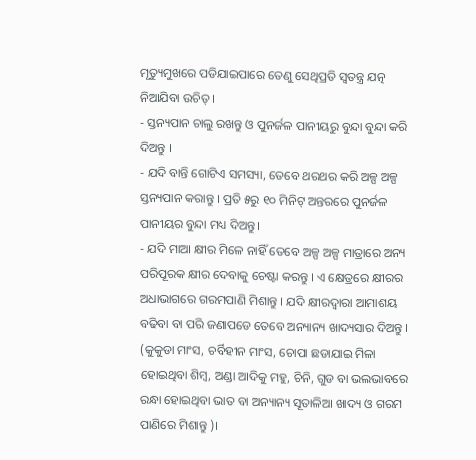ମୃତ୍ୟୁମୁଖରେ ପଡିଯାଇପାରେ ତେଣୁ ସେଥିପ୍ରତି ସ୍ଵତନ୍ତ୍ର ଯତ୍ନ ନିଆଯିବା ଉଚିତ୍ ।
- ସ୍ତନ୍ୟପାନ ଚାଲୁ ରଖନ୍ତୁ ଓ ପୁନର୍ଜଳ ପାନୀୟରୁ ବୁନ୍ଦା ବୁନ୍ଦା କରି ଦିଅନ୍ତୁ ।
- ଯଦି ବାନ୍ତି ଗୋଟିଏ ସମସ୍ୟା, ତେବେ ଥରଥର କରି ଅଳ୍ପ ଅଳ୍ପ ସ୍ତନ୍ୟପାନ କରାନ୍ତୁ । ପ୍ରତି ୫ରୁ ୧୦ ମିନିଟ୍ ଅନ୍ତରରେ ପୁନର୍ଜଳ ପାନୀୟର ବୁନ୍ଦା ମଧ୍ୟ ଦିଅନ୍ତୁ।
- ଯଦି ମାଆ କ୍ଷୀର ମିଳେ ନାହିଁ ତେବେ ଅଳ୍ପ ଅଳ୍ପ ମାତ୍ରାରେ ଅନ୍ୟ ପରିପୂରକ କ୍ଷୀର ଦେବାକୁ ଚେଷ୍ଟା କରନ୍ତୁ । ଏ କ୍ଷେତ୍ରରେ କ୍ଷୀରର ଅଧାଭାଗରେ ଗରମପାଣି ମିଶାନ୍ତୁ । ଯଦି କ୍ଷୀରଦ୍ଵାରା ଆମାଶୟ ବଢିବା ବା ପରି ଜଣାପଡେ ତେବେ ଅନ୍ୟାନ୍ୟ ଖାଦ୍ୟସାର ଦିଅନ୍ତୁ । (କୁକୁଡା ମାଂସ, ଚର୍ବିହୀନ ମାଂସ, ଚୋପା ଛଡାଯାଇ ମିଳା ହୋଇଥିବା ଶିମ୍ବ, ଅଣ୍ଡା ଆଦିକୁ ମହୁ, ଚିନି, ଗୁଡ ବା ଭଲଭାବରେ ରନ୍ଧା ହୋଇଥିବା ଭାତ ବା ଅନ୍ୟାନ୍ୟ ସୂତାଳିଆ ଖାଦ୍ୟ ଓ ଗରମ ପାଣିରେ ମିଶାନ୍ତୁ )।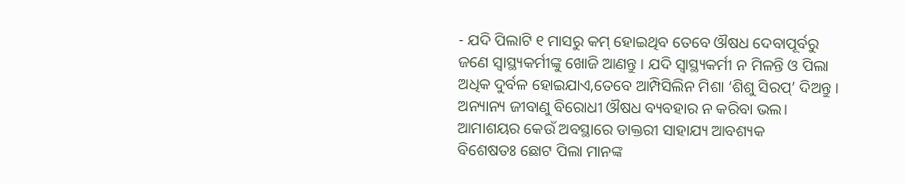- ଯଦି ପିଲାଟି ୧ ମାସରୁ କମ୍ ହୋଇଥିବ ତେବେ ଔଷଧ ଦେବାପୂର୍ବରୁ ଜଣେ ସ୍ୱାସ୍ଥ୍ୟକର୍ମୀଙ୍କୁ ଖୋଜି ଆଣନ୍ତୁ । ଯଦି ସ୍ୱାସ୍ଥ୍ୟକର୍ମୀ ନ ମିଳନ୍ତି ଓ ପିଲା ଅଧିକ ଦୁର୍ବଳ ହୋଇଯାଏ,ତେବେ ଆମ୍ପିସିଲିନ ମିଶା ‘ଶିଶୁ ସିରପ୍’ ଦିଅନ୍ତୁ । ଅନ୍ୟାନ୍ୟ ଜୀବାଣୁ ବିରୋଧୀ ଔଷଧ ବ୍ୟବହାର ନ କରିବା ଭଲ।
ଆମାଶୟର କେଉଁ ଅବସ୍ଥାରେ ଡାକ୍ତରୀ ସାହାଯ୍ୟ ଆବଶ୍ୟକ
ବିଶେଷତଃ ଛୋଟ ପିଲା ମାନଙ୍କ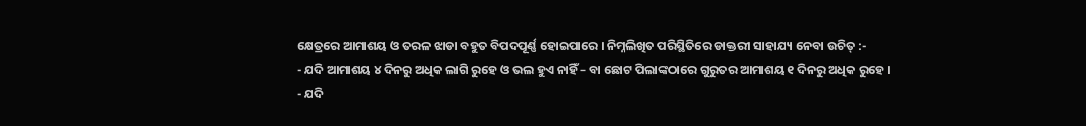କ୍ଷେତ୍ରରେ ଆମାଶୟ ଓ ତରଳ ଝାଡା ବହୁତ ବିପଦପୂର୍ଣ୍ଣ ହୋଇପାରେ । ନିମ୍ନଲିଖିତ ପରିସ୍ଥିତିରେ ଡାକ୍ତରୀ ସାହାଯ୍ୟ ନେବା ଉଚିତ୍ :-
- ଯଦି ଆମାଶୟ ୪ ଦିନରୁ ଅଧିକ ଲାଗି ରୁହେ ଓ ଭଲ ହୁଏ ନାହିଁ – ବା ଛୋଟ ପିଲାଙ୍କଠାରେ ଗୁରୁତର ଆମାଶୟ ୧ ଦିନରୁ ଅଧିକ ରୁହେ ।
- ଯଦି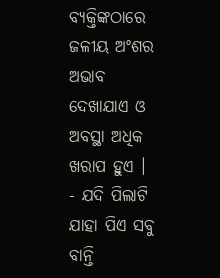ବ୍ୟକ୍ତିଙ୍କଠାରେ ଜଳୀୟ ଅଂଶର ଅଭାବ ଦେଖାଯାଏ ଓ ଅବସ୍ଥା ଅଧିକ ଖରାପ ହୁଏ ।
- ଯଦି ପିଲାଟି ଯାହା ପିଏ ସବୁ ବାନ୍ତି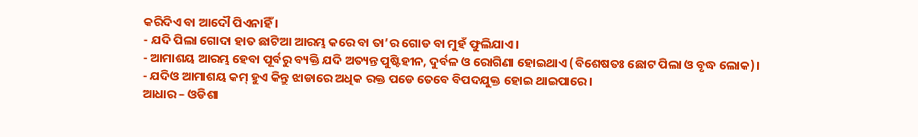କରିଦିଏ ବା ଆଦୌ ପିଏନାହିଁ ।
- ଯଦି ପିଲା ଗୋଦା ହାତ ଛାଟିଆ ଆରମ୍ଭ କରେ ବା ତା’ର ଗୋଡ ବା ମୁହଁ ଫୁଲିଯାଏ।
- ଆମାଶୟ ଆରମ୍ଭ ହେବା ପୂର୍ବରୁ ବ୍ୟକ୍ତି ଯଦି ଅତ୍ୟନ୍ତ ପୁଷ୍ଟିହୀନ, ଦୁର୍ବଳ ଓ ରୋଗିଣା ହୋଇଥାଏ (ବିଶେଷତଃ ଛୋଟ ପିଲା ଓ ବୃଦ୍ଧ ଲୋକ)।
- ଯଦିଓ ଆମାଶୟ କମ୍ ହୁଏ କିନ୍ତୁ ଝାଡାରେ ଅଧିକ ରକ୍ତ ପଡେ ତେବେ ବିପଦଯୁକ୍ତ ହୋଇ ଥାଇପାରେ ।
ଆଧାର – ଓଡିଶା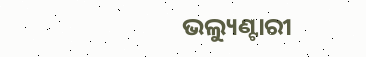ଭଲ୍ୟୁଣ୍ଟାରୀ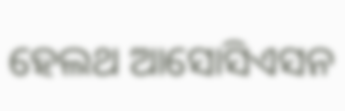ହେଲଥ ଆସୋସିଏସନ